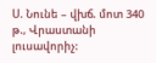Ս. Նունե – վխճ. մոտ 340 թ., Վրաստանի լուսավորիչ: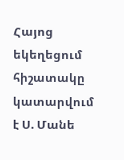Հայոց եկեղեցում հիշատակը կատարվում է Ս. Մանե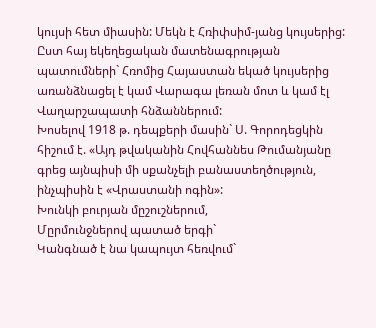կույսի հետ միասին: Մեկն է Հռիփսիմ-յանց կույսերից: Ըստ հայ եկեղեցական մատենագրության պատումների` Հռոմից Հայաստան եկած կույսերից առանձնացել է կամ Վարագա լեռան մոտ և կամ էլ Վաղարշապատի հնձաններում:
Խոսելով 1918 թ. դեպքերի մասին` Ս. Գորոդեցկին հիշում է. «Այդ թվականին Հովհաննես Թումանյանը գրեց այնպիսի մի սքանչելի բանաստեղծություն, ինչպիսին է «Վրաստանի ոգին»:
Խունկի բուրյան մըշուշներում,
Մըրմունջներով պատած երգի`
Կանգնած է նա կապույտ հեռվում`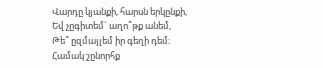Վարդը կյանքի, հարսն երկընքի,
Եվ չըգիտեմ` աղո՞թք անեմ,
Թե՞ ըզմայլեմ իր գեղի դեմ։
Համակ շընորհք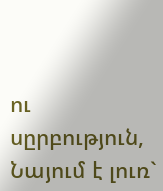ու սըրբություն,
Նայում է լուռ`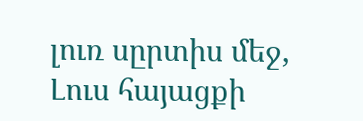լուռ սըրտիս մեջ,
Լուս հայացքի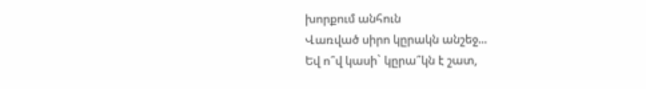խորքում անհուն
Վառված սիրո կըրակն անշեջ...
Եվ ո՞վ կասի` կըրա՞կն է շատ,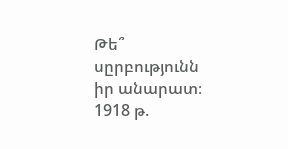Թե՞ սըրբությունն իր անարատ։
1918 թ.